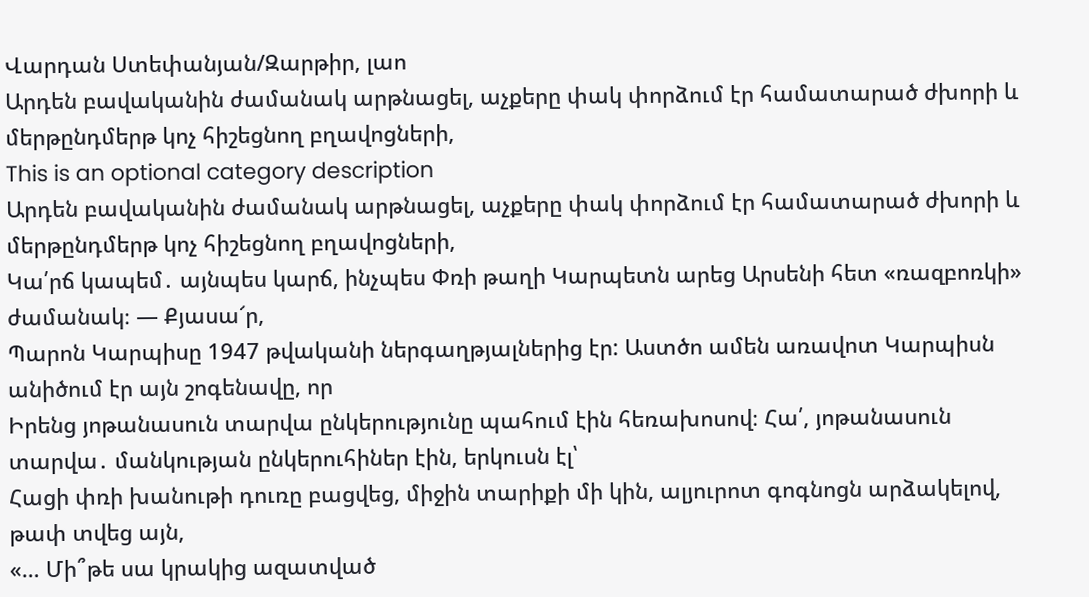Վարդան Ստեփանյան/Զարթիր, լաո
Արդեն բավականին ժամանակ արթնացել, աչքերը փակ փորձում էր համատարած ժխորի և մերթընդմերթ կոչ հիշեցնող բղավոցների,
This is an optional category description
Արդեն բավականին ժամանակ արթնացել, աչքերը փակ փորձում էր համատարած ժխորի և մերթընդմերթ կոչ հիշեցնող բղավոցների,
Կա՛րճ կապեմ․ այնպես կարճ, ինչպես Փռի թաղի Կարպետն արեց Արսենի հետ «ռազբոռկի» ժամանակ։ — Քյասա՜ր,
Պարոն Կարպիսը 1947 թվականի ներգաղթյալներից էր: Աստծո ամեն առավոտ Կարպիսն անիծում էր այն շոգենավը, որ
Իրենց յոթանասուն տարվա ընկերությունը պահում էին հեռախոսով։ Հա՛, յոթանասուն տարվա․ մանկության ընկերուհիներ էին, երկուսն էլ՝
Հացի փռի խանութի դուռը բացվեց, միջին տարիքի մի կին, ալյուրոտ գոգնոցն արձակելով, թափ տվեց այն,
«… Մի՞թե սա կրակից ազատված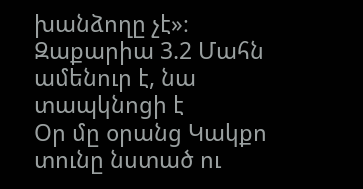խանձողը չէ»։ Զաքարիա 3.2 Մահն ամենուր է, նա տապկնոցի է
Օր մը օրանց Կակքո տունը նստած ու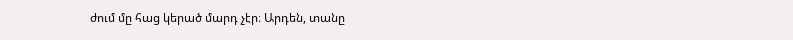ժում մը հաց կերած մարդ չէր։ Արդեն, տանը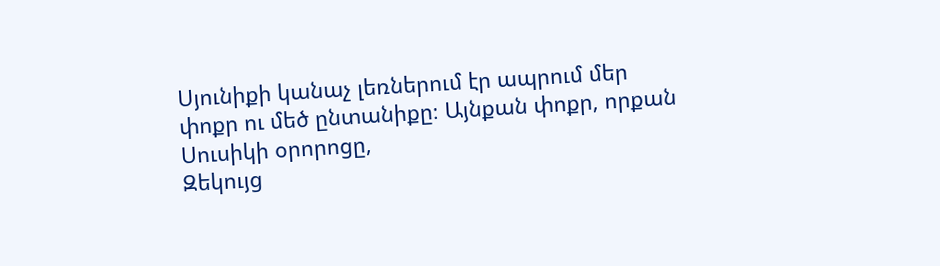Սյունիքի կանաչ լեռներում էր ապրում մեր փոքր ու մեծ ընտանիքը։ Այնքան փոքր, որքան Սուսիկի օրորոցը,
Զեկույց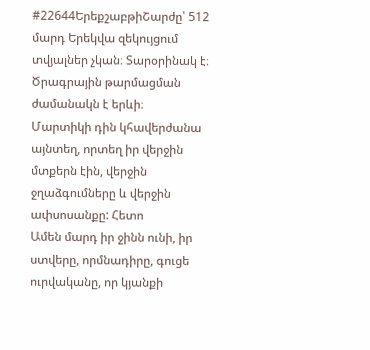#22644ԵրեքշաբթիՇարժը՝ 512 մարդ Երեկվա զեկույցում տվյալներ չկան։ Տարօրինակ է։ Ծրագրային թարմացման ժամանակն է երևի։
Մարտիկի դին կհավերժանա այնտեղ, որտեղ իր վերջին մտքերն էին, վերջին ջղաձգումները և վերջին ափսոսանքը: Հետո
Ամեն մարդ իր ջինն ունի, իր ստվերը, որմնադիրը, գուցե ուրվականը, որ կյանքի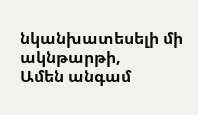նկանխատեսելի մի ակնթարթի,
Ամեն անգամ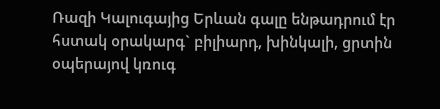Ռազի Կալուգայից Երևան գալը ենթադրում էր հստակ օրակարգ` բիլիարդ, խինկալի, ցրտին օպերայով կռուգ